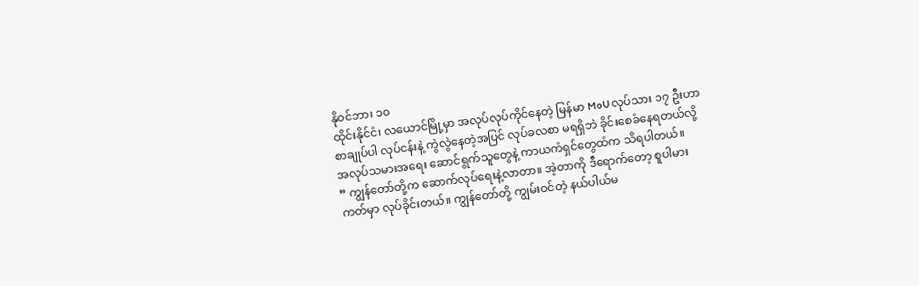နိုဝင်ဘာ၊ ၁၀
ထိုင်းနိုင်ငံ၊ လယောင်မြို့မှာ အလုပ်လုပ်ကိုင်နေတဲ့ မြန်မာ MoU လုပ်သား ၁၇ ဦးဟာ စာချုပ်ပါ လုပ်ငန်းနဲ့ ကွဲလွဲနေတဲ့အပြင် လုပ်ခလစာ မရရှိဘဲ ခိုင်းစေခံနေရတယ်လို့ အလုပ်သမားအရေး ဆောင်ရွက်သူတွေနဲ့ ကာယကံရှင်တွေထံက သိရပါတယ်။
” ကျွန်တော်တို့က ဆောက်လုပ်ရေးနဲ့လာတာ။ အဲ့တာကို ဒီရောက်တော့ စူပါမားကတ်မှာ လုပ်ခိုင်းတယ်။ ကျွန်တော်တို့ ကျွမ်းဝင်တဲ့ နယ်ပါယ်မ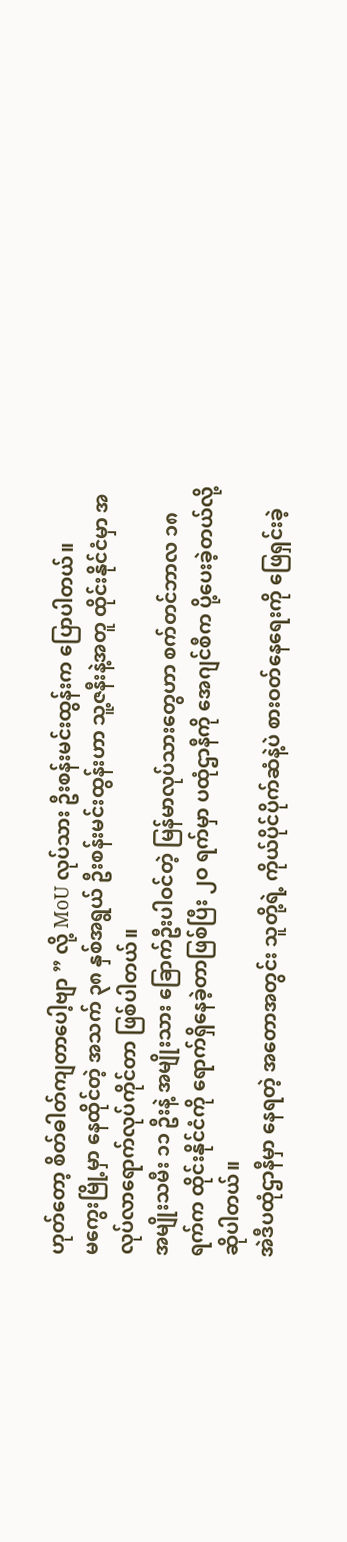ဟုတ်တော့ စိတ်ဓါတ်ကျတာပေါ့ဗျာ ” လို့ MoU လုပ်သား ဦးစန်းမင်းထွန်းက ပြောပါတယ်။
မကွေးမြို့မှာ နေထိုင်တဲ့ အသက် ၃၈ နှစ်အရွယ် ဦးစန်းမင်းထွန်းဟာ သူ့ဇနီးနဲ့အတူ ထိုင်းနိုင်ငံမှာ အလုပ်လာရောက်လုပ်ကိုင်တာ ဖြစ်ပါတယ်။
အမျိုးသမီး ၁၁ ဦးနဲ့ အမျိုးသား ခြောက်ဦးပါဝင်တဲ့ မြန်မာလုပ်သားတွေဟာ စက်တင်ဘာလ ၁၈ ရက်က ထိုင်းနိုင်ငံကို ရောက်ရှိနေခဲ့တာဖြစ်ပြီး ၂ဝ ရက်မှာ ပထုံဌာနီကို အေဂျင်စီက ပို့ပေးခဲ့တယ်လို့ ဆိုပါတယ်။
အဲဒီပထုံဌာနီမှာ နေရတဲ့ အတောအတွင်း သူတို့ရဲ့ ကိုယ်ပိုင်ပိုက်ဆံနဲ့ပဲ စားဝတ်နေရေးကို ဖြေရှင်းခဲ့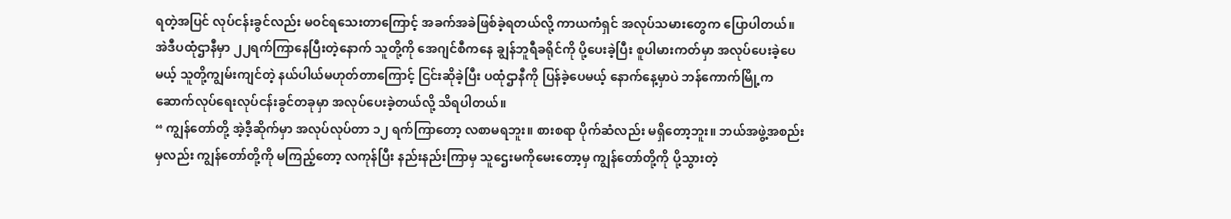ရတဲ့အပြင် လုပ်ငန်းခွင်လည်း မဝင်ရသေးတာကြောင့် အခက်အခဲဖြစ်ခဲ့ရတယ်လို့ ကာယကံရှင် အလုပ်သမားတွေက ပြောပါတယ်။
အဲဒီပထုံဌာနီမှာ ၂၂ရက်ကြာနေပြီးတဲ့နောက် သူတို့ကို အေဂျင်စီကနေ ချွန်ဘူရီခရိုင်ကို ပို့ပေးခဲ့ပြီး စူပါမားကတ်မှာ အလုပ်ပေးခဲ့ပေမယ့် သူတို့ကျွမ်းကျင်တဲ့ နယ်ပါယ်မဟုတ်တာကြောင့် ငြင်းဆိုခဲ့ပြီး ပထုံဌာနီကို ပြန်ခဲ့ပေမယ့် နောက်နေ့မှာပဲ ဘန်ကောက်မြို့က ဆောက်လုပ်ရေးလုပ်ငန်းခွင်တခုမှာ အလုပ်ပေးခဲ့တယ်လို့ သိရပါတယ်။
“ ကျွန်တော်တို့ အဲ့ဒီ့ဆိုက်မှာ အလုပ်လုပ်တာ ၁၂ ရက်ကြာတော့ လစာမရဘူး။ စားစရာ ပိုက်ဆံလည်း မရှိတော့ဘူး။ ဘယ်အဖွဲ့အစည်းမှလည်း ကျွန်တော်တို့ကို မကြည့်တော့ လကုန်ပြီး နည်းနည်းကြာမှ သူဌေးမကိုမေးတော့မှ ကျွန်တော်တို့ကို ပို့သွားတဲ့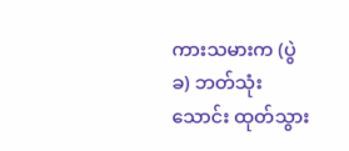ကားသမားက (ပွဲခ) ဘတ်သုံးသောင်း ထုတ်သွား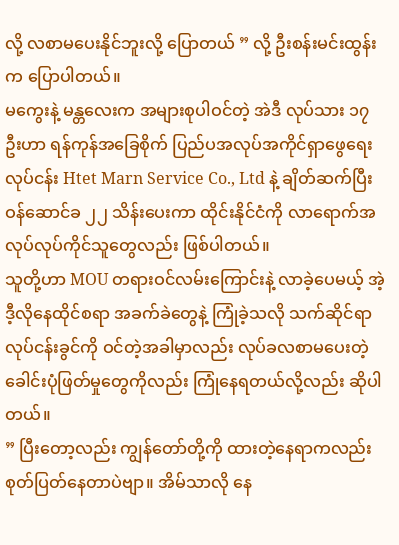လို့ လစာမပေးနိုင်ဘူးလို့ ပြောတယ် ” လို့ ဦးစန်းမင်းထွန်းက ပြောပါတယ်။
မကွေးနဲ့ မန္တလေးက အများစုပါဝင်တဲ့ အဲဒီ လုပ်သား ၁၇ ဦးဟာ ရန်ကုန်အခြေစိုက် ပြည်ပအလုပ်အကိုင်ရှာဖွေရေးလုပ်ငန်း Htet Marn Service Co., Ltd နဲ့ ချိတ်ဆက်ပြီး ဝန်ဆောင်ခ ၂၂ သိန်းပေးကာ ထိုင်းနိုင်ငံကို လာရောက်အလုပ်လုပ်ကိုင်သူတွေလည်း ဖြစ်ပါတယ်။
သူတို့ဟာ MOU တရားဝင်လမ်းကြောင်းနဲ့ လာခဲ့ပေမယ့် အဲ့ဒီ့လိုနေထိုင်စရာ အခက်ခဲတွေနဲ့ ကြုံခဲ့သလို သက်ဆိုင်ရာ လုပ်ငန်းခွင်ကို ဝင်တဲ့အခါမှာလည်း လုပ်ခလစာမပေးတဲ့ ခေါင်းပုံဖြတ်မှုတွေကိုလည်း ကြုံနေရတယ်လို့လည်း ဆိုပါတယ်။
” ပြီးတော့လည်း ကျွန်တော်တို့ကို ထားတဲ့နေရာကလည်း စုတ်ပြတ်နေတာပဲဗျာ။ အိမ်သာလို နေ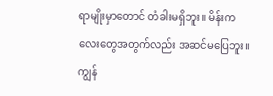ရာမျိုးမှာတောင် တံခါးမရှိဘူး။ မိန်းကလေးတွေအတွက်လည်း အဆင်မပြေဘူး။ ကျွန်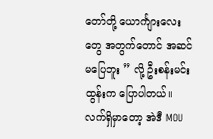တော်တို့ ယောင်္ကျားလေးတွေ အတွက်တောင် အဆင်မပြေဘူး ” လို့ ဦးစန်းမင်းထွန်းက ပြောပါတယ်။
လက်ရှိမှာတော့ အဲဒီ MOU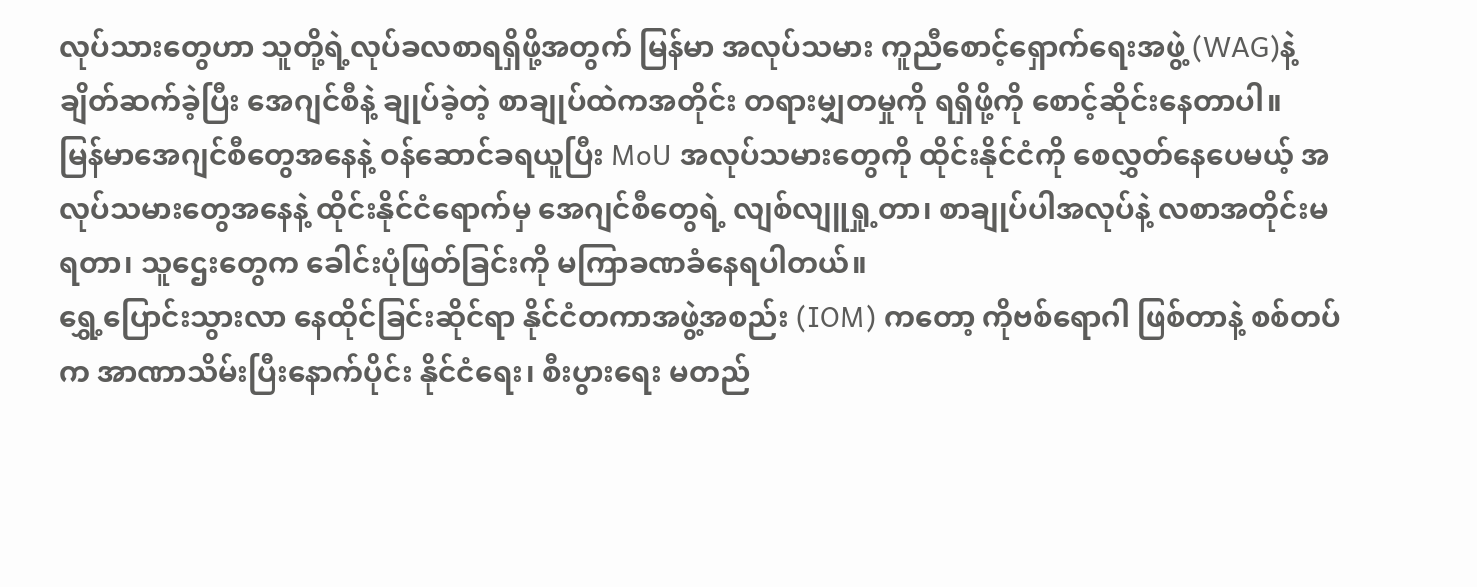လုပ်သားတွေဟာ သူတို့ရဲ့လုပ်ခလစာရရှိဖို့အတွက် မြန်မာ အလုပ်သမား ကူညီစောင့်ရှောက်ရေးအဖွဲ့ (WAG)နဲ့ ချိတ်ဆက်ခဲ့ပြီး အေဂျင်စီနဲ့ ချုပ်ခဲ့တဲ့ စာချုပ်ထဲကအတိုင်း တရားမျှတမှုကို ရရှိဖို့ကို စောင့်ဆိုင်းနေတာပါ။
မြန်မာအေဂျင်စီတွေအနေနဲ့ ဝန်ဆောင်ခရယူပြီး MoU အလုပ်သမားတွေကို ထိုင်းနိုင်ငံကို စေလွှတ်နေပေမယ့် အလုပ်သမားတွေအနေနဲ့ ထိုင်းနိုင်ငံရောက်မှ အေဂျင်စီတွေရဲ့ လျစ်လျူရှု့တာ၊ စာချုပ်ပါအလုပ်နဲ့ လစာအတိုင်းမရတာ၊ သူဌေးတွေက ခေါင်းပုံဖြတ်ခြင်းကို မကြာခဏခံနေရပါတယ်။
ရွှေ့ပြောင်းသွားလာ နေထိုင်ခြင်းဆိုင်ရာ နိုင်ငံတကာအဖွဲ့အစည်း (IOM) ကတော့ ကိုဗစ်ရောဂါ ဖြစ်တာနဲ့ စစ်တပ်က အာဏာသိမ်းပြီးနောက်ပိုင်း နိုင်ငံရေး၊ စီးပွားရေး မတည်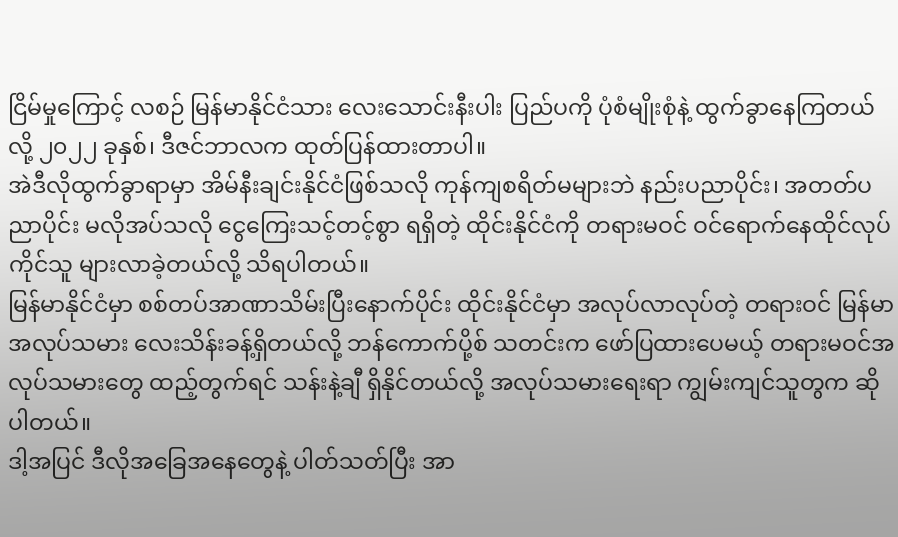ငြိမ်မှုကြောင့် လစဉ် မြန်မာနိုင်ငံသား လေးသောင်းနီးပါး ပြည်ပကို ပုံစံမျိုးစုံနဲ့ ထွက်ခွာနေကြတယ်လို့ ၂၀၂၂ ခုနှစ်၊ ဒီဇင်ဘာလက ထုတ်ပြန်ထားတာပါ။
အဲဒီလိုထွက်ခွာရာမှာ အိမ်နီးချင်းနိုင်ငံဖြစ်သလို ကုန်ကျစရိတ်မများဘဲ နည်းပညာပိုင်း၊ အတတ်ပညာပိုင်း မလိုအပ်သလို ငွေကြေးသင့်တင့်စွာ ရရှိတဲ့ ထိုင်းနိုင်ငံကို တရားမဝင် ဝင်ရောက်နေထိုင်လုပ်ကိုင်သူ များလာခဲ့တယ်လို့ သိရပါတယ်။
မြန်မာနိုင်ငံမှာ စစ်တပ်အာဏာသိမ်းပြီးနောက်ပိုင်း ထိုင်းနိုင်ငံမှာ အလုပ်လာလုပ်တဲ့ တရားဝင် မြန်မာအလုပ်သမား လေးသိန်းခန့်ရှိတယ်လို့ ဘန်ကောက်ပို့စ် သတင်းက ဖော်ပြထားပေမယ့် တရားမဝင်အလုပ်သမားတွေ ထည့်တွက်ရင် သန်းနဲ့ချီ ရှိနိုင်တယ်လို့ အလုပ်သမားရေးရာ ကျွမ်းကျင်သူတွက ဆိုပါတယ်။
ဒါ့အပြင် ဒီလိုအခြေအနေတွေနဲ့ ပါတ်သတ်ပြီး အာ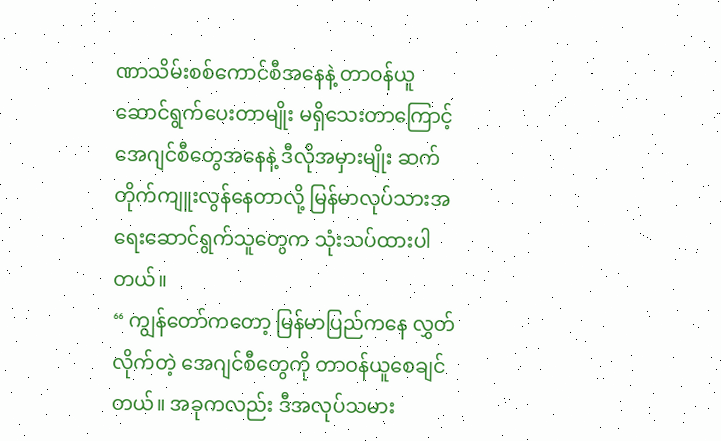ဏာသိမ်းစစ်ကောင်စီအနေနဲ့ တာဝန်ယူဆောင်ရွက်ပေးတာမျိုး မရှိသေးတာကြောင့် အေဂျင်စီတွေအနေနဲ့ ဒီလိုအမှားမျိုး ဆက်တိုက်ကျူးလွန်နေတာလို့ မြန်မာလုပ်သားအရေးဆောင်ရွက်သူတွေက သုံးသပ်ထားပါတယ်။
“ ကျွန်တော်ကတော့ မြန်မာပြည်ကနေ လွှတ်လိုက်တဲ့ အေဂျင်စီတွေကို တာဝန်ယူစေချင်တယ်။ အခုကလည်း ဒီအလုပ်သမား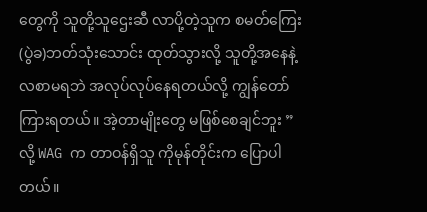တွေကို သူတို့သူဌေးဆီ လာပို့တဲ့သူက စမတ်ကြေး (ပွဲခ)ဘတ်သုံးသောင်း ထုတ်သွားလို့ သူတို့အနေနဲ့ လစာမရဘဲ အလုပ်လုပ်နေရတယ်လို့ ကျွန်တော်ကြားရတယ်။ အဲ့တာမျိုးတွေ မဖြစ်စေချင်ဘူး ” လို့ WAG က တာဝန်ရှိသူ ကိုမုန်တိုင်းက ပြောပါတယ်။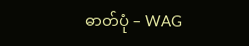ဓာတ်ပုံ – WAG